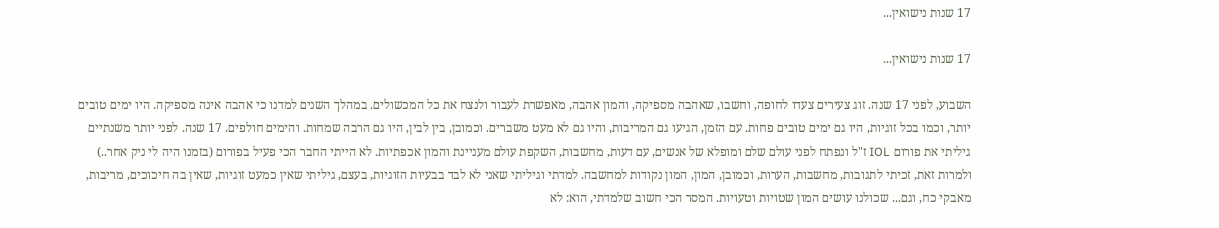17 שנות נישואין...

17 שנות נישואין...

השבוע, לפני 17 שנה. זוג צעירים צעדו לחופה, וחשבו, שאהבה מספיקה, והמון אהבה, מאפשרת לעבור ולנצח את כל המכשולים. במהלך השנים למדנו כי אהבה אינה מספיקה. היו ימים טובים יותר, וכמו בכל זוגיות, היו גם ימים טובים פחות. עם הזמן, הגיעו גם המריבות, והיו גם לא מעט משברים. וכמובן, בין לבין, היו גם הרבה שמחות. והימים חולפים. 17 שנה. לפני יותר משנתיים גיליתי את פורום IOL ז"ל ונפתח לפני עולם שלם ומופלא של אנשים, עם דעות, מחשבות, השקפת עולם מעניינת והמון אכפתיות. לא הייתי החבר הכי פעיל בפורום (בזמנו היה לי ניק אחר..) ולמרות זאת, זכיתי לתגובות, מחשבות, הערות, וכמובן, המון, המון נקודות למחשבה. למדתי וגיליתי שאני לא לבד בבעיות הזוגיות, בעצם, גיליתי שאין כמעט זוגיות, שאין בה חיכוכים, מריבות, מאבקי כח, וגם... שכולנו עושים המון שטויות וטעויות. המסר הכי חשוב שלמדתי, הוא: לא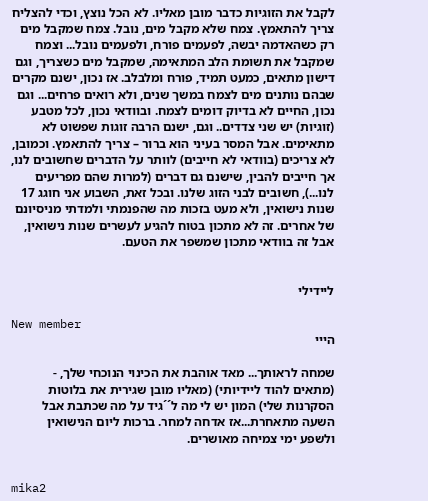לקבל את הזוגיות כדבר מובן מאליו. לא הכל נוצץ, וכדי להצליח צריך להתאמץ. צמח שלא מקבל מים, נובל. צמח שמקבל מים רק כשהאדמה יבשה, לפעמים פורח, ולפעמים נובל... וצמח שמקבל את תשומת הלב המתאימה, שמקבל מים כשצריך, וגם דישון מתאים, כמעט תמיד, פורח ומלבלב. אז נכון, ישנם מקרים שבהם נותנים מים לצמח במשך שנים, ולא רואים פרחים... וגם נכון, החיים לא בדיוק דומים לצמח. ובוודאי נכון, לכל מטבע (זוגיות) יש שני צדדים.. וגם, ישנם הרבה זוגות שפשוט לא מתאימים. אבל המסר בעיני הוא ברור – צריך להתאמץ. וכמובן, לא צריכים (בוודאי לא חייבים) לוותר על הדברים שחשובים לנו, אך חייבים להבין, שישנם גם דברים (למרות שהם מפריעים לנו...), חשובים לבני הזוג שלנו. ובכל זאת, השבוע אני חוגג 17 שנות נישואין, ולא מעט בזכות מה שהפנמתי ולמדתי מניסיונם של אחרים. זה לא מתכון בטוח להגיע לעשרים שנות נישואין, אבל זה בוודאי מתכון שמשפר את הטעם.


ליידילי

New member
הייי

שמחה לראותך... מאד אוהבת את הכינוי הנוכחי שלך, - (מתאים להוד ליידיותי) (מאליו מובן שגירית את בלוטות הסקרנות שלי) המון יש לי מה ל´´גיד על מה שכתבת אבל השעה מתאחרת...אז אדחה למחר. ברכות ליום הנישואין ולשפע ימי צמיחה מאושרים.


mika2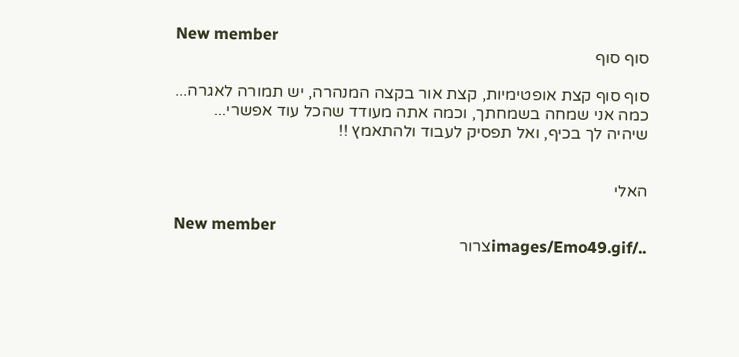New member
סוף סוף

סוף סוף קצת אופטימיות, קצת אור בקצה המנהרה, יש תמורה לאגרה... כמה אני שמחה בשמחתך, וכמה אתה מעודד שהכל עוד אפשרי... שיהיה לך בכיף, ואל תפסיק לעבוד ולהתאמץ !!


האלי

New member
../images/Emo49.gifצרור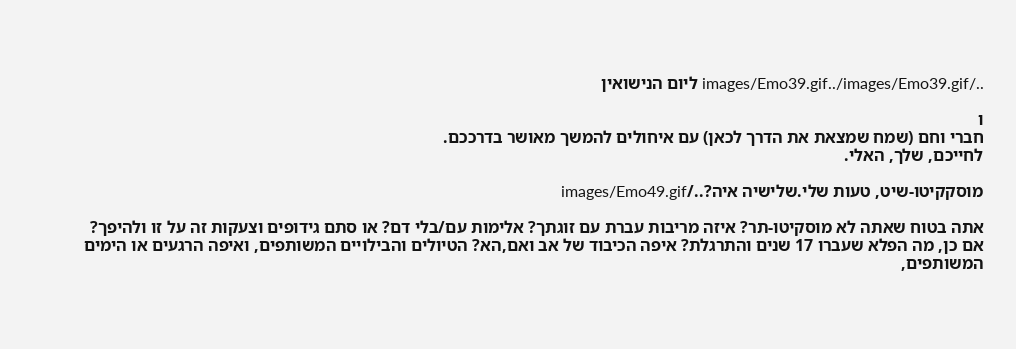../images/Emo39.gif../images/Emo39.gif ליום הנישואין

ו
חברי וחם (שמח שמצאת את הדרך לכאן) עם איחולים להמשך מאושר בדרככם.
לחייכם, שלך, האלי.

מוסקקיטו-שיט, טעות שלי.שלישיה איה?../images/Emo49.gif

אתה בטוח שאתה לא מוסקיטו-תר? איזה מריבות עברת עם זוגתך? אלימות עם/בלי דם? או סתם גידופים וצעקות זה על זו ולהיפך? אם כן, מה הפלא שעברו 17 שנים והתרגלת? איפה הכיבוד של אב ואם,הא? הטיולים והבילויים המשותפים, ואיפה הרגעים או הימים המשותפים,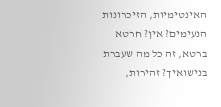האינטימיות, הזיכרונות הנעימים? אין? חרטא ברטא, זה כל מה שעברת בנישואיך? זהירות,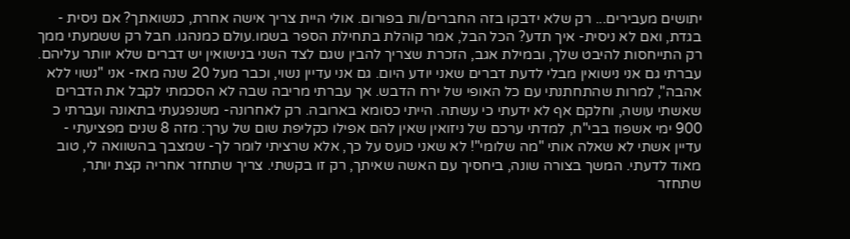יתושים מעבירים... רק שלא ידבקו בזה החברים/ות בפורום. אולי היית צריך אישה אחרת, כנשואתך? אם ניסית - בגדת, ואם לא ניסית- איך תדע? הכל הבל, אמר קוהלת בתחילת הספר בשמו.עולם כמנהגו. חבל רק ששמעתי ממך רק התייחסות להיבט שלך, ובמילת אגב, הזכרת שצריך להבין שגם לצד השני בנישואין יש דברים שלא יוותר עליהם. עברתי גם אני נישואין מבלי לדעת דברים שאני יודע היום. גם אני עדיין נשוי, וכבר מעל 20 שנה מאז- אני "נשוי ללא אהבה", למרות שהתחתנתי עם כל האופי של ירח הדבש. אך עברתי מריבה שבה לא הסכמתי לקבל את הדברים שאשתי עושה, וחלקם אף לא ידעתי כי עשתה. הייתי כסומא בארובה. רק לאחרונה- משנפגעתי בתאונה ועברתי כ 900 ימי אשפוז בבי"ח, למדתי ערכם של ניזואין שאין להם אפילו כקליפת שום של ערך: מזה 8 שנים מפציעתי - עדיין אשתי לא שאלה אותי "מה שלומי"! לא שאני כועס על כך, אלא שרציתי לומר לך- שמצבך בהשוואה לי, טוב מאוד לדעתי. המשך בצורה שונה, ביחסיך עם האשה שאיתך, רק זו בקשתי. צריך שתחזר אחריה קצת יותר, שתחזר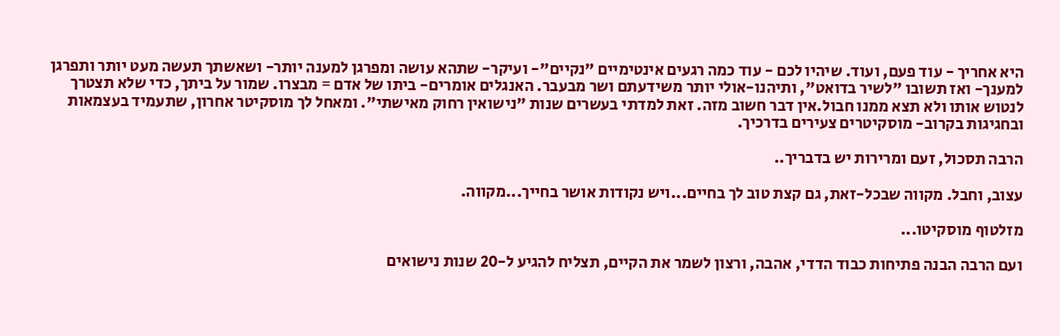היא אחריך - עוד פעם, ועוד. שיהיו לכם - עוד כמה רגעים אינטימיים "נקיים"- ועיקר- שתהא עושה ומפרגן למענה יותר- ושאשתך תעשה מעט יותר ותפרגן למענך- ואז תשובו "לשיר בדואט", ותיהנו-אולי יותר משידעתם ושר מבעבר. האנגלים אומרים- ביתו של אדם = מבצרו. שמור על ביתך, כדי שלא תצטרך לנטוש אותו ולא תצא ממנו חבול.אין דבר חשוב מזה. זאת למדתי בעשרים שנות "נישואין רחוק מאישתי". ומאחל לך מוסקיטר אחרון, שתעמיד בעצמאות ובחגיגות בקרוב- מוסקיטרים צעירים בדרכיך.

הרבה תסכול, זעם ומרירות יש בדבריך..

עצוב, וחבל. מקווה שבכל-זאת, גם קצת טוב לך בחיים...ויש נקודות אושר בחייך...מקווה.

מזלטוף מוסקיטו...

ועם הרבה הבנה פתיחות כבוד הדדי, אהבה, ורצון לשמר את הקיים, תצליח להגיע ל-20 שנות נישואים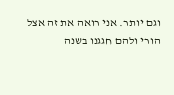וגם יותר. אני רואה את זה אצל הורי ולהם חגגנו בשנה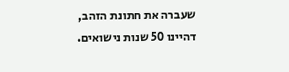שעברה את חתונת הזהב, דהיינו 50 שנות נישואים.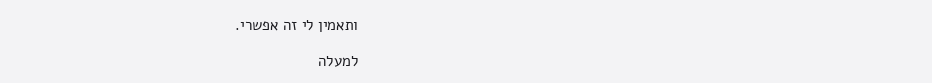ותאמין לי זה אפשרי.

למעלה